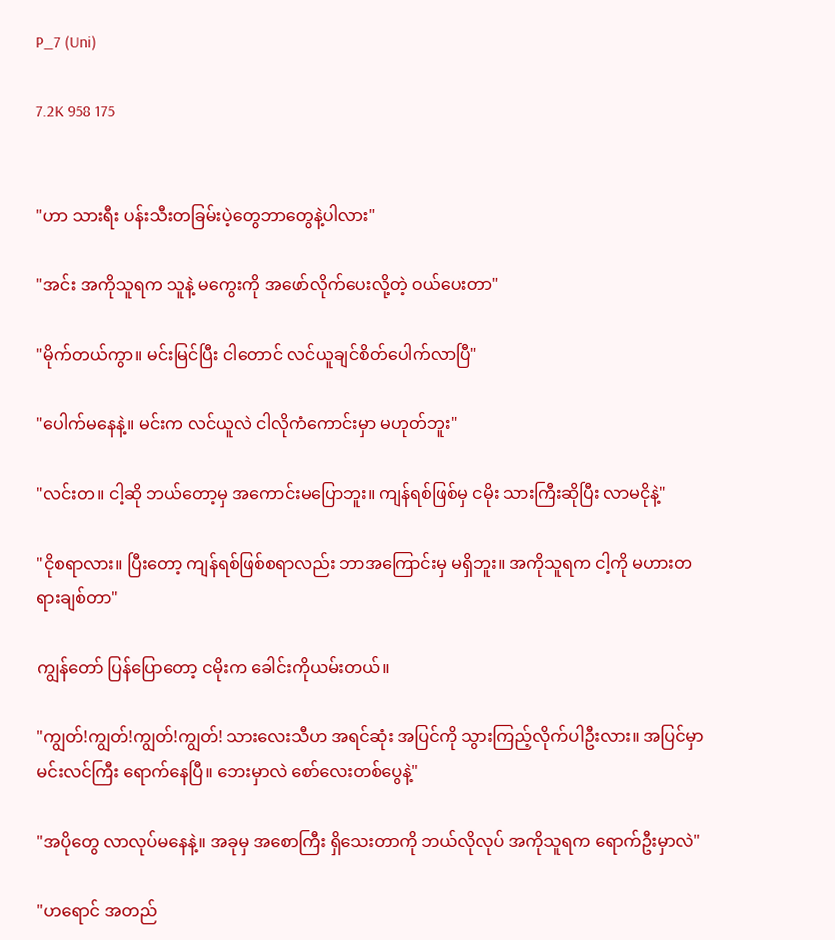P_7 (Uni)

7.2K 958 175


"ဟာ သားရီး ပန်းသီးတခြမ်းပဲ့တွေဘာတွေနဲ့ပါလား"

"အင်း အကိုသူရက သူနဲ့ မကွေးကို အဖော်လိုက်ပေးလို့တဲ့ ဝယ်ပေးတာ"

"မိုက်တယ်ကွာ။ မင်းမြင်ပြီး ငါတောင် လင်ယူချင်စိတ်ပေါက်လာပြီ"

"ပေါက်မနေနဲ့။ မင်းက လင်ယူလဲ ငါလိုကံကောင်းမှာ မဟုတ်ဘူး"

"လင်းတ။ ငါ့ဆို ဘယ်တော့မှ အကောင်းမပြောဘူး။ ကျန်ရစ်ဖြစ်မှ ငမိုး သားကြီးဆိုပြီး လာမငိုနဲ့"

"ငိုစရာလား။ ပြီးတော့ ကျန်ရစ်ဖြစ်စရာလည်း ဘာအကြောင်းမှ မရှိဘူး။ အကိုသူရက ငါ့ကို မဟားတရားချစ်တာ"

ကျွန်တော် ပြန်ပြောတော့ ငမိုးက ခေါင်းကိုယမ်းတယ်။

"ကျွတ်!ကျွတ်!ကျွတ်!ကျွတ်! သားလေးသီဟ အရင်ဆုံး အပြင်ကို သွားကြည့်လိုက်ပါဦးလား။ အပြင်မှာ မင်းလင်ကြီး ရောက်နေပြီ။ ဘေးမှာလဲ စော်လေးတစ်ပွေနဲ့"

"အပိုတွေ လာလုပ်မနေနဲ့။ အခုမှ အစောကြီး ရှိသေးတာကို ဘယ်လိုလုပ် အကိုသူရက ရောက်ဦးမှာလဲ"

"ဟရောင် အတည်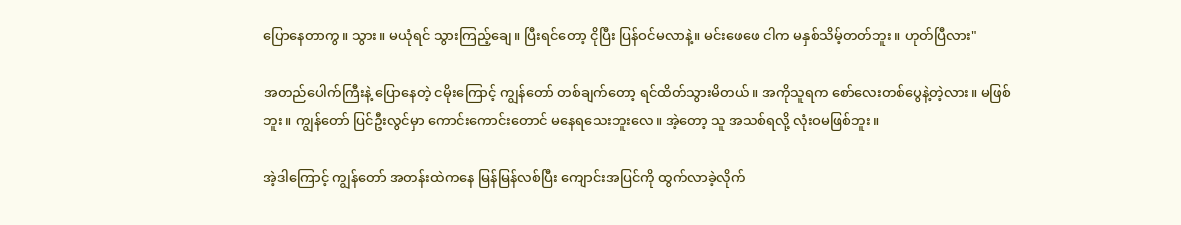ပြောနေတာကွ။ သွား။ မယုံရင် သွားကြည့်ချေ။ ပြီးရင်တော့ ငိုပြီး ပြန်ဝင်မလာနဲ့။ မင်းဖေဖေ ငါက မနှစ်သိမ့်တတ်ဘူး။ ဟုတ်ပြီလား"

အတည်ပေါက်ကြီးနဲ့ ပြောနေတဲ့ ငမိုးကြောင့် ကျွန်တော် တစ်ချက်တော့ ရင်ထိတ်သွားမိတယ်။ အကိုသူရက စော်လေးတစ်ပွေနဲ့တဲ့လား။ မဖြစ်ဘူး။ ကျွန်တော် ပြင်ဦးလွင်မှာ ကောင်းကောင်းတောင် မနေရသေးဘူးလေ။ အဲ့တော့ သူ အသစ်ရလို့ လုံးဝမဖြစ်ဘူး။

အဲ့ဒါကြောင့် ကျွန်တော် အတန်းထဲကနေ မြန်မြန်လစ်ပြီး ကျောင်းအပြင်ကို ထွက်လာခဲ့လိုက်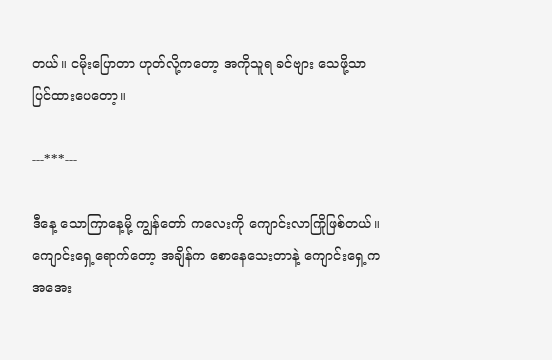တယ်။ ငမိုးပြောတာ ဟုတ်လို့ကတော့ အကိုသူရ ခင်ဗျား သေဖို့သာပြင်ထားပေတော့။

---***---

ဒီနေ့ သောကြာနေ့မို့ ကျွန်တော် ကလေးကို ကျောင်းလာကြိုဖြစ်တယ်။ ကျောင်းရှေ့ရောက်တော့ အချိန်က စောနေသေးတာနဲ့ ကျောင်းရှေ့ကအအေး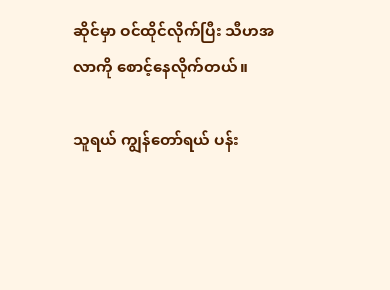ဆိုင်မှာ ဝင်ထိုင်လိုက်ပြီး သီဟအလာကို စောင့်နေလိုက်တယ်။

သူရယ် ကျွန်တော်ရယ် ပန်း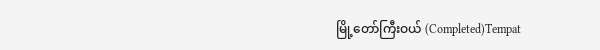မြို့တော်ကြီးဝယ် (Completed)Tempat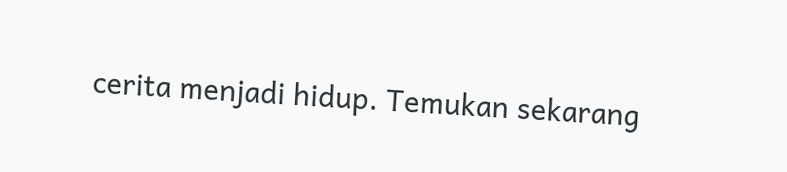cerita menjadi hidup. Temukan sekarang